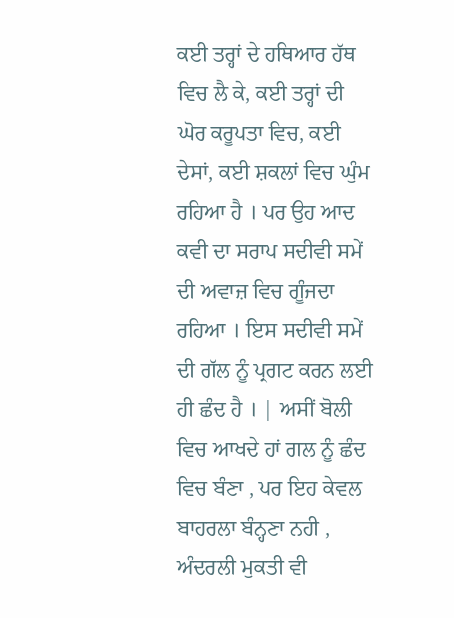ਕਈ ਤਰ੍ਹਾਂ ਦੇ ਹਥਿਆਰ ਹੱਥ ਵਿਚ ਲੈ ਕੇ, ਕਈ ਤਰ੍ਹਾਂ ਦੀ ਘੋਰ ਕਰੂਪਤਾ ਵਿਚ, ਕਈ ਦੇਸਾਂ, ਕਈ ਸ਼ਕਲਾਂ ਵਿਚ ਘੁੰਮ ਰਹਿਆ ਹੈ । ਪਰ ਉਹ ਆਦ ਕਵੀ ਦਾ ਸਰਾਪ ਸਦੀਵੀ ਸਮੇਂ ਦੀ ਅਵਾਜ਼ ਵਿਚ ਗੂੰਜਦਾ ਰਹਿਆ । ਇਸ ਸਦੀਵੀ ਸਮੇਂ ਦੀ ਗੱਲ ਨੂੰ ਪ੍ਰਗਟ ਕਰਨ ਲਈ ਹੀ ਛੰਦ ਹੈ । | ਅਸੀਂ ਬੋਲੀ ਵਿਚ ਆਖਦੇ ਹਾਂ ਗਲ ਨੂੰ ਛੰਦ ਵਿਚ ਬੰਣਾ , ਪਰ ਇਹ ਕੇਵਲ ਬਾਹਰਲਾ ਬੰਨ੍ਹਣਾ ਨਹੀ , ਅੰਦਰਲੀ ਮੁਕਤੀ ਵੀ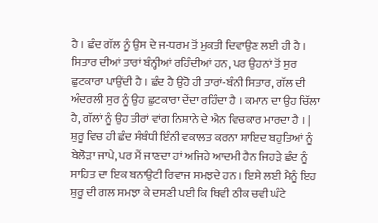ਹੈ । ਛੰਦ ਗੱਲ ਨੂੰ ਉਸ ਦੇ ਜ-ਧਰਮ ਤੋਂ ਮੁਕਤੀ ਦਿਵਾਉਣ ਲਈ ਹੀ ਹੈ । ਸਿਤਾਰ ਦੀਆਂ ਤਾਰਾਂ ਬੰਨ੍ਹੀਆਂ ਰਹਿੰਦੀਆਂ ਹਨ, ਪਰ ਉਹਨਾਂ ਤੋਂ ਸੁਰ ਛੁਟਕਾਰਾ ਪਾਉਂਦੀ ਹੈ । ਛੰਦ ਹੈ ਉਹੋ ਹੀ ਤਾਰਾਂ-ਬੰਨੀ ਸਿਤਾਰ, ਗੱਲ ਦੀ ਅੰਦਰਲੀ ਸੁਰ ਨੂੰ ਉਹ ਛੁਟਕਾਰਾ ਦੇਂਦਾ ਰਹਿੰਦਾ ਹੈ । ਕਮਾਨ ਦਾ ਉਹ ਚਿੱਲਾ ਹੈ, ਗੱਲਾਂ ਨੂੰ ਉਹ ਤੀਰਾਂ ਵਾਂਗ ਨਿਸ਼ਾਨੇ ਦੇ ਐਨ ਵਿਚਕਾਰ ਮਾਰਦਾ ਹੈ । | ਸ਼ੁਰੂ ਵਿਚ ਹੀ ਛੰਦ ਸੰਬੰਧੀ ਇੰਨੀ ਵਕਾਲਤ ਕਰਨਾ ਸ਼ਾਇਦ ਬਹੁਤਿਆਂ ਨੂੰ ਬੇਲੋੜਾ ਜਾਪੇ, ਪਰ ਮੈਂ ਜਾਣਦਾ ਹਾਂ ਅਜਿਹੇ ਆਦਮੀ ਹੈਨ ਜਿਹੜੇ ਛੰਦ ਨੂੰ ਸਾਹਿਤ ਦਾ ਇਕ ਬਨਾਉਟੀ ਰਿਵਾਜ ਸਮਝਦੇ ਹਨ । ਇਸੇ ਲਈ ਮੈਨੂੰ ਇਹ ਸ਼ੁਰੂ ਦੀ ਗਲ ਸਮਝਾ ਕੇ ਦਸਣੀ ਪਈ ਕਿ ਥਿਵੀ ਠੀਕ ਚਵੀ ਘੰਟੇ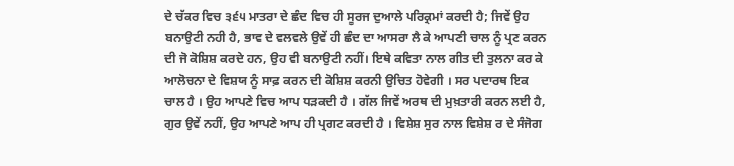ਦੇ ਚੱਕਰ ਵਿਚ ੩੬੫ ਮਾਤਰਾ ਦੇ ਛੰਦ ਵਿਚ ਹੀ ਸੂਰਜ ਦੁਆਲੇ ਪਰਿਕ੍ਰਮਾਂ ਕਰਦੀ ਹੈ; ਜਿਵੇਂ ਉਹ ਬਨਾਉਟੀ ਨਹੀ ਹੈ, ਭਾਵ ਦੇ ਵਲਵਲੇ ਉਵੇਂ ਹੀ ਛੰਦ ਦਾ ਆਸਰਾ ਲੈ ਕੇ ਆਪਣੀ ਚਾਲ ਨੂੰ ਪ੍ਰਣ ਕਰਨ ਦੀ ਜੋ ਕੋਸ਼ਿਸ਼ ਕਰਦੇ ਹਨ, ਉਹ ਵੀ ਬਨਾਉਟੀ ਨਹੀਂ। ਇਥੇ ਕਵਿਤਾ ਨਾਲ ਗੀਤ ਦੀ ਤੁਲਨਾ ਕਰ ਕੇ ਆਲੋਚਨਾ ਦੇ ਵਿਸ਼ਯ ਨੂੰ ਸਾਫ਼ ਕਰਨ ਦੀ ਕੋਸ਼ਿਸ਼ ਕਰਨੀ ਉਚਿਤ ਹੋਵੇਗੀ । ਸਰ ਪਦਾਰਥ ਇਕ ਚਾਲ ਹੈ । ਉਹ ਆਪਣੇ ਵਿਚ ਆਪ ਧੜਕਦੀ ਹੈ । ਗੱਲ ਜਿਵੇਂ ਅਰਥ ਦੀ ਮੁਖ਼ਤਾਰੀ ਕਰਨ ਲਈ ਹੈ, ਗੁਰ ਉਵੇਂ ਨਹੀਂ, ਉਹ ਆਪਣੇ ਆਪ ਹੀ ਪ੍ਰਗਟ ਕਰਦੀ ਹੈ । ਵਿਸ਼ੇਸ਼ ਸੁਰ ਨਾਲ ਵਿਸ਼ੇਸ਼ ਰ ਦੇ ਸੰਜੋਗ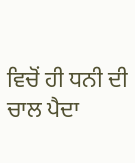ਵਿਚੋਂ ਹੀ ਧਨੀ ਦੀ ਚਾਲ ਪੈਦਾ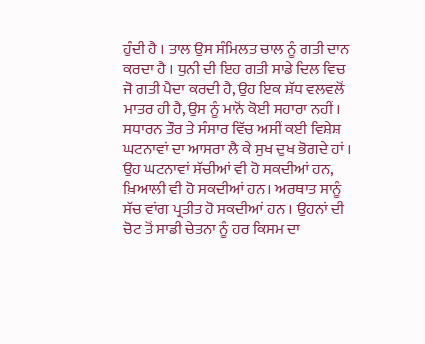ਹੁੰਦੀ ਹੈ । ਤਾਲ ਉਸ ਸੰਮਿਲਤ ਚਾਲ ਨੂੰ ਗਤੀ ਦਾਨ ਕਰਦਾ ਹੈ । ਧੁਨੀ ਦੀ ਇਹ ਗਤੀ ਸਾਡੇ ਦਿਲ ਵਿਚ ਜੋ ਗਤੀ ਪੈਦਾ ਕਰਦੀ ਹੈ, ਉਹ ਇਕ ਸ਼ੱਧ ਵਲਵਲੋਂ ਮਾਤਰ ਹੀ ਹੈ, ਉਸ ਨੂੰ ਮਾਨੋਂ ਕੋਈ ਸਹਾਰਾ ਨਹੀਂ । ਸਧਾਰਨ ਤੌਰ ਤੇ ਸੰਸਾਰ ਵਿੱਚ ਅਸੀਂ ਕਈ ਵਿਸ਼ੇਸ਼ ਘਟਨਾਵਾਂ ਦਾ ਆਸਰਾ ਲੈ ਕੇ ਸੁਖ ਦੁਖ ਭੋਗਦੇ ਹਾਂ । ਉਹ ਘਟਨਾਵਾਂ ਸੱਚੀਆਂ ਵੀ ਹੋ ਸਕਦੀਆਂ ਹਨ, ਖ਼ਿਆਲੀ ਵੀ ਹੋ ਸਕਦੀਆਂ ਹਨ। ਅਰਥਾਤ ਸਾਨੂੰ ਸੱਚ ਵਾਂਗ ਪ੍ਰਤੀਤ ਹੋ ਸਕਦੀਆਂ ਹਨ । ਉਹਨਾਂ ਦੀ ਚੋਟ ਤੋਂ ਸਾਡੀ ਚੇਤਨਾ ਨੂੰ ਹਰ ਕਿਸਮ ਦਾ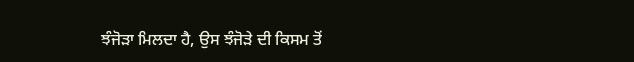ਝੰਜੋੜਾ ਮਿਲਦਾ ਹੈ, ਉਸ ਝੰਜੋੜੇ ਦੀ ਕਿਸਮ ਤੋਂ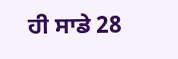ਹੀ ਸਾਡੇ 28